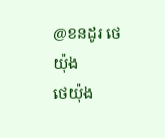@ខនដូរ ថេយ៉ុង
ថេយ៉ុង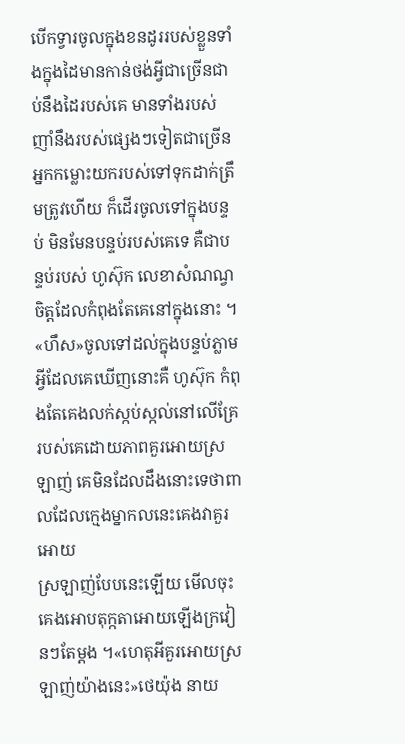បេីកទ្វារចូលក្នុងខនដូររបស់ខ្លួនទាំងក្នុងដៃមានកាន់ថង់អ្វីជាច្រេីនជាប់នឹងដៃរបស់គេ មានទាំងរបស់ញាំនឹងរបស់ផ្សេងៗទៀតជាច្រេីន អ្នកកម្លោះយករបស់ទៅទុកដាក់ត្រឹមត្រូវហេីយ ក៏ដេីរចូលទៅក្នុងបន្ទប់ មិនមែនបន្ទប់របស់គេទេ គឺជាបន្ទប់របស់ ហូស៊ុក លេខាសំណណ្វចិត្តដែលកំពុងតែគេនៅក្នុងនោះ ។
«ហឹស»ចូលទៅដល់ក្នុងបន្ទប់ភ្លាម អ្វីដែលគេឃេីញនោះគឺ ហូស៊ុក កំពុងតែគេងលក់ស្កប់ស្កល់នៅលេីគ្រែរបស់គេដោយភាពគួរអោយស្រឡាញ់ គេមិនដែលដឹងនោះទេថាពាលដែលក្មេងម្នាកលនេះគេងវាគួរអោយ
ស្រឡាញ់បែបនេះឡេីយ មេីលចុះគេងអោបតុក្កតាអោយឡេីងក្រវៀនៗតែម្ដង ។«ហេតុអីគួរអោយស្រឡាញ់យ៉ាងនេះ»ថេយ៉ុង នាយ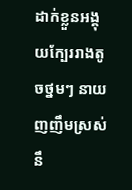ដាក់ខ្លួនអង្គុយក្បែររាងតូចថ្នមៗ នាយញញឹមស្រស់នឹ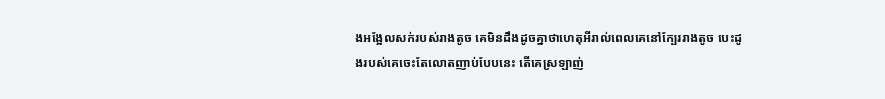ងអង្អែលសក់របស់រាងតូច គេមិនដឹងដូចគ្នាថាហេតុអីរាល់ពេលគេនៅក្បែររាងតូច បេះដូងរបស់គេចេះតែលោតញាប់បែបនេះ តេីគេស្រឡាញ់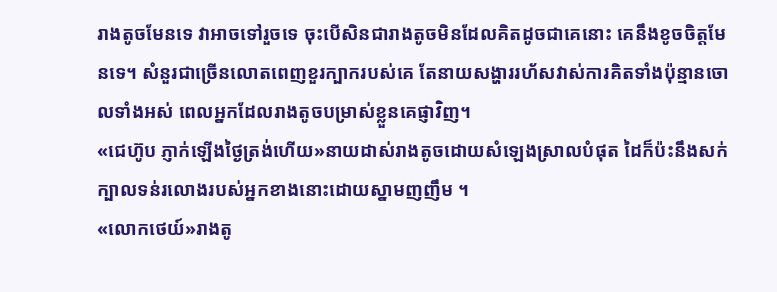រាងតូចមែនទេ វាអាចទៅរួចទេ ចុះបេីសិនជារាងតូចមិនដែលគិតដូចជាគេនោះ គេនឹងខូចចិត្តមែនទេ។ សំនួរជាច្រេីនលោតពេញខួរក្បាករបស់គេ តែនាយសង្ហាររហ័សវាស់ការគិតទាំងប៉ុន្មានចោលទាំងអស់ ពេលអ្នកដែលរាងតូចបម្រាស់ខ្លួនគេផ្ញាវិញ។
«ជេហ៊ូប ភ្ញាក់ឡេីងថ្ងៃត្រង់ហេីយ»នាយដាស់រាងតូចដោយសំឡេងស្រាលបំផុត ដៃក៏ប៉ះនឹងសក់ក្បាលទន់រលោងរបស់អ្នកខាងនោះដោយស្នាមញញឹម ។
«លោកថេយ៍»រាងតូ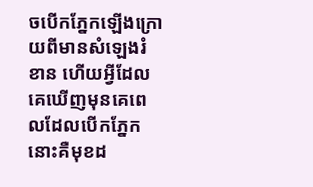ចបេីកភ្នែកឡេីងក្រោយពីមានសំឡេងរំខាន ហេីយអ្វីដែលគេឃេីញមុនគេពេលដែលបេីកភ្នែកនោះគឺមុខដ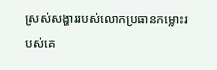ស្រស់សង្ហាររបស់លោកប្រធានកម្លោះរបស់គេ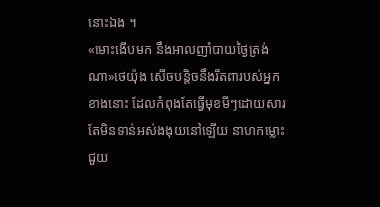នោះឯង ។
«មោះងេីបមក នឹងអាលញាំបាយថ្ងៃត្រង់ណា»ថេយ៉ុង សេីចបន្តិចនឹងរឹតពារបស់អ្នកខាងនោះ ដែលកំពុងតែធ្វេីមុខមីៗដោយសារតែមិនទាន់អស់ងងុយនៅឡេីយ នាហកម្លោះជួយ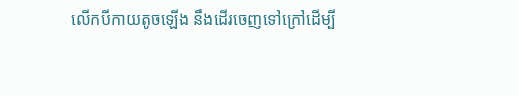លេីកបីកាយតូចឡេីង នឹងដេីរចេញទៅក្រៅដេីម្បី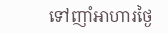ទៅញាំអាហារថ្ងៃ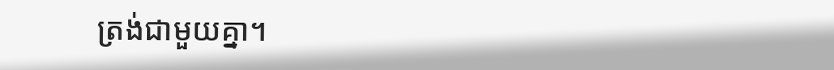ត្រង់ជាមួយគ្នា។